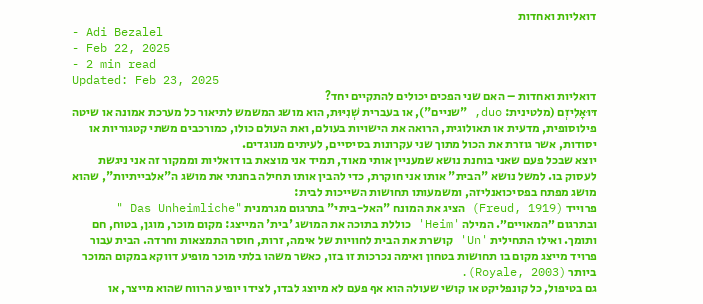דואליות ואחדות
- Adi Bezalel
- Feb 22, 2025
- 2 min read
Updated: Feb 23, 2025
דואליות ואחדות – האם שני הפכים יכולים להתקיים יחד?
דּוּאָלִיזְם (מלטינית: duo, "שניים"), או בעברית שְׁנִיּוּת, הוא מושג המשמש לתיאור כל מערכת אמונה או שיטה פילוסופית, מדעית או תאולוגית, הרואה את הישויות בעולם, ואת העולם כולו, כמורכבים משתי קטגוריות או יסודות, אשר גוזרת את הכול מתוך שני עקרונות בסיסיים, לעיתים מנוגדים.
יוצא שבכל פעם שאני בוחנת נושא שמעניין אותי מאוד, תמיד אני מוצאת בו דואליות וממקור זה אני ניגשת לעסוק בו. למשל נושא "הבית" אותו אני חוקרת, כדי להבין אותו תחילה בחנתי את מושג ה"אלבייתיות", שהוא מושג מפתח בפסיכואנליזה, ומשמעותו תחושות השייכות לבית:
פרוייד (Freud, 1919) הציג את המונח "האל-ביתי" בתרגום מגרמנית "Das Unheimliche " ובתרגום ״המאויים״. המילה 'Heim' כוללת בתוכה את המושג 'בית' המייצג: מקום מוכר, מוגן, בטוח, חם ותומך. ואילו התחילית 'Un' קושרת את הבית לחוויות של אימה, זרות, חוסר התמצאות וחרדה. הבית עבור פרויד מייצג מקום בו תחושות בטחון ואימה נכרכות זו בזו, כאשר משהו בלתי מוכר מופיע דווקא במקום המוכר ביותר (Royale, 2003).
גם בטיפול, כל קונפליקט או קושי שעולה הוא אף פעם לא מיוצג לבדו, לצידו יופיע הרווח שהוא מייצר, או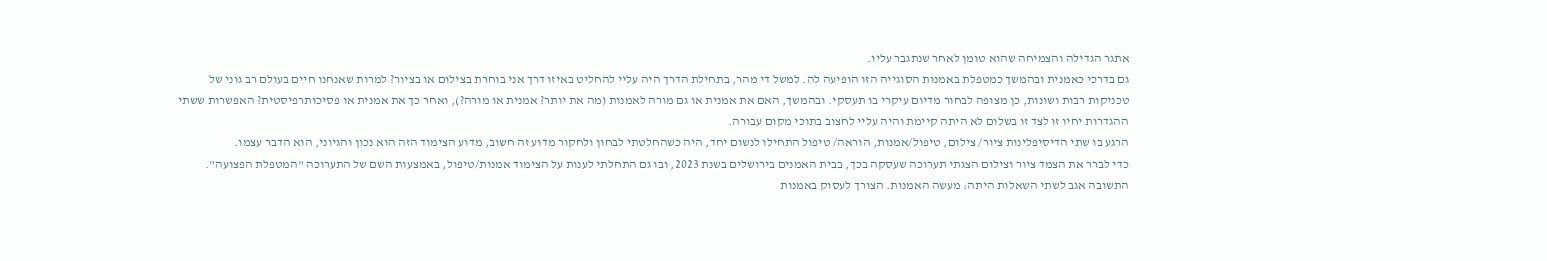אתגר הגדילה והצמיחה שהוא טומן לאחר שנתגבר עליו.
גם בדרכי כאמנית ובהמשך כמטפלת באמנות הסוגייה הזו הופיעה לה. למשל די מהר, בתחילת הדרך היה עליי להחליט באיזו דרך אני בוחרת בצילום או בציור? למרות שאנחנו חיים בעולם רב גוני של טכניקות רבות ושונות, כן מצופה לבחור מדיום עיקרי בו תעסקי. ובהמשך, האם את אמנית או גם מורה לאמנות (מה את יותר? אמנית או מורה?), ואחר כך את אמנית או פסיכותרפיסטית? האפשרות ששתי ההגדרות יחיו זו לצד זו בשלום לא היתה קיימת והיה עליי לחצוב בתוכי מקום עבורה.
הרגע בו שתי הדיסיפלינות ציור/ צילום, טיפול/אמנות, הוראה/ טיפול התחילו לנשום יחד, היה כשהחלטתי לבחון ולחקור מדוע זה חשוב, מדוע הצימוד הזה הוא נכון והגיוני, הוא הדבר עצמו.
כדי לברר את הצמד ציור וצילום הצגתי תערוכה שעסקה בכך, בבית האמנים בירושלים בשנת 2023, ובו גם התחלתי לענות על הצימוד אמנות/טיפול, באמצעות השם של התערוכה "המטפלת הפצועה".
התשובה אגב לשתי השאלות היתה: מעשה האמנות. הצורך לעסוק באמנות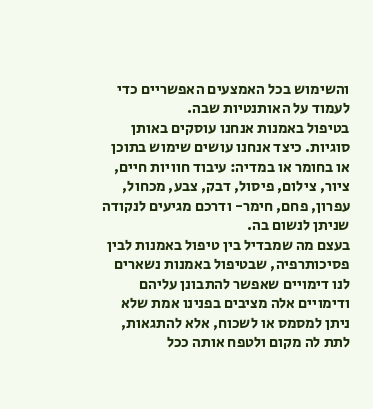והשימוש בכל האמצעים האפשריים כדי לעמוד על האותנטיות שבה.
בטיפול באמנות אנחנו עוסקים באותן סוגיות. כיצד אנחנו עושים שימוש בתוכן או בחומר או במדיה: עיבוד חוויות חיים, ציור, צילום, פיסול, דבק, צבע, מכחול, עפרון, פחם, חימר- ודרכם מגיעים לנקודה שניתן לנשום בה.
בעצם מה שמבדיל בין טיפול באמנות לבין פסיכותרפיה, שבטיפול באמנות נשארים לנו דימויים שאפשר להתבונן עליהם ודימויים אלה מציבים בפנינו אמת שלא ניתן למסמס או לשכוח, אלא להתגאות, לתת לה מקום ולטפח אותה ככל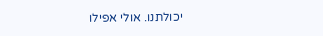יכולתנו. אולי אפילו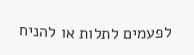לפעמים לתלות או להניח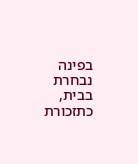בפינה נבחרת בבית, כתזכורת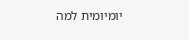יומיומית למה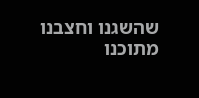שהשגנו וחצבנו מתוכנו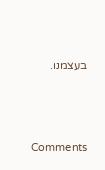בעצמנו.




Comments